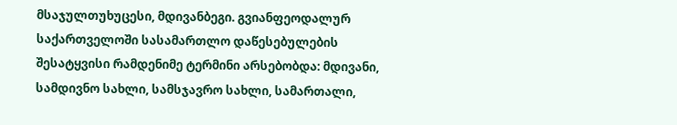მსაჯულთუხუცესი, მდივანბეგი. გვიანფეოდალურ საქართველოში სასამართლო დაწესებულების შესატყვისი რამდენიმე ტერმინი არსებობდა: მდივანი, სამდივნო სახლი, სამსჯავრო სახლი, სამართალი,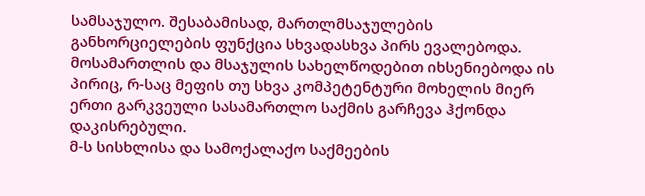სამსაჯულო. შესაბამისად, მართლმსაჯულების განხორციელების ფუნქცია სხვადასხვა პირს ევალებოდა. მოსამართლის და მსაჯულის სახელწოდებით იხსენიებოდა ის პირიც, რ-საც მეფის თუ სხვა კომპეტენტური მოხელის მიერ ერთი გარკვეული სასამართლო საქმის გარჩევა ჰქონდა დაკისრებული.
მ-ს სისხლისა და სამოქალაქო საქმეების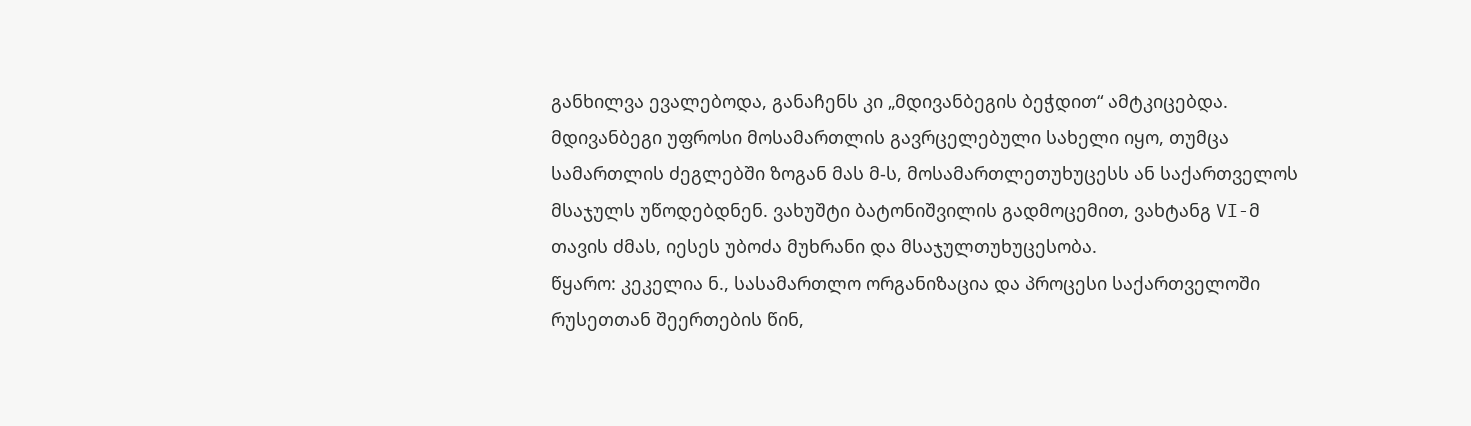განხილვა ევალებოდა, განაჩენს კი „მდივანბეგის ბეჭდით“ ამტკიცებდა.
მდივანბეგი უფროსი მოსამართლის გავრცელებული სახელი იყო, თუმცა სამართლის ძეგლებში ზოგან მას მ-ს, მოსამართლეთუხუცესს ან საქართველოს მსაჯულს უწოდებდნენ. ვახუშტი ბატონიშვილის გადმოცემით, ვახტანგ VI-მ თავის ძმას, იესეს უბოძა მუხრანი და მსაჯულთუხუცესობა.
წყარო: კეკელია ნ., სასამართლო ორგანიზაცია და პროცესი საქართველოში რუსეთთან შეერთების წინ,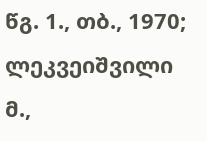წგ. 1., თბ., 1970; ლეკვეიშვილი მ.,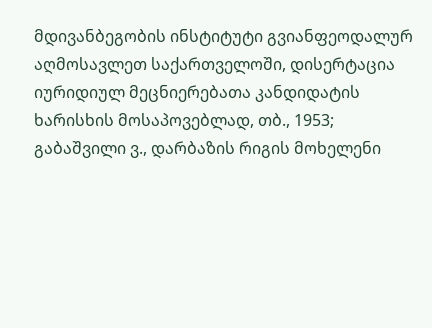მდივანბეგობის ინსტიტუტი გვიანფეოდალურ აღმოსავლეთ საქართველოში, დისერტაცია იურიდიულ მეცნიერებათა კანდიდატის ხარისხის მოსაპოვებლად, თბ., 1953; გაბაშვილი ვ., დარბაზის რიგის მოხელენი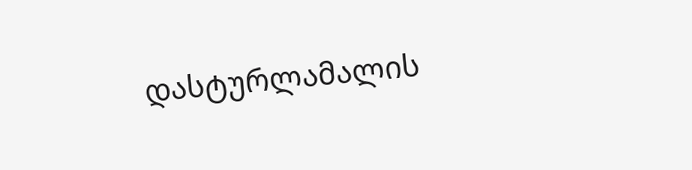დასტურლამალის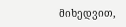მიხედვით,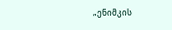„ენიმკის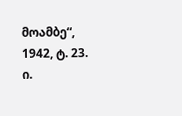მოამბე“, 1942, ტ. 23.
ი.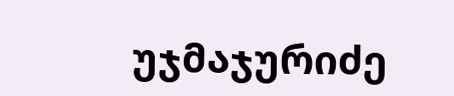უჯმაჯურიძე